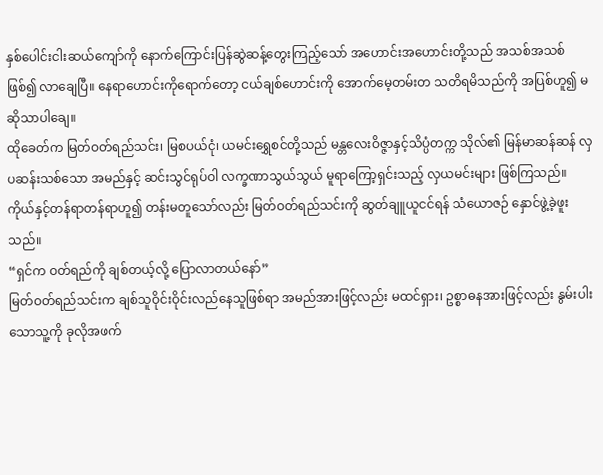နှစ်ပေါင်းငါးဆယ်ကျော်ကို နောက်ကြောင်းပြန်ဆွဲဆန့်တွေးကြည့်သော် အဟောင်းအဟောင်းတို့သည် အသစ်အသစ် ဖြစ်၍ လာချေပြီ။ နေရာဟောင်းကိုရောက်တော့ ငယ်ချစ်ဟောင်းကို အောက်မေ့တမ်းတ သတိရမိသည်ကို အပြစ်ဟူ၍ မဆိုသာပါချေ။
ထိုခေတ်က မြတ်ဝတ်ရည်သင်း၊ မြစပယ်ငုံ၊ ယမင်းရွှေစင်တို့သည် မန္တလေးဝိဇ္ဇာနှင့်သိပ္ပံတက္က သိုလ်၏ မြန်မာဆန်ဆန် လှပဆန်းသစ်သော အမည်နှင့် ဆင်းသွင်ရုပ်ဝါ လက္ခဏာသွယ်သွယ် မူရာကြော့ရှင်းသည့် လှယမင်းများ ဖြစ်ကြသည်။ ကိုယ်နှင့်တန်ရာတန်ရာဟူ၍ တန်းမတူသော်လည်း မြတ်ဝတ်ရည်သင်းကို ဆွတ်ချူယူငင်ရန် သံယောဇဉ် နှောင်ဖွဲ့ခဲ့ဖူးသည်။
“ရှင်က ဝတ်ရည်ကို ချစ်တယ့်လို့ ပြောလာတယ်နော်”
မြတ်ဝတ်ရည်သင်းက ချစ်သူဝိုင်းဝိုင်းလည်နေသူဖြစ်ရာ အမည်အားဖြင့်လည်း မထင်ရှား၊ ဥစ္စာဓနအားဖြင့်လည်း နွမ်းပါးသောသူ့ကို ခုလိုအဖက်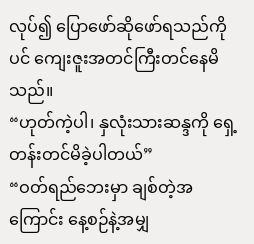လုပ်၍ ပြောဖော်ဆိုဖော်ရသည်ကိုပင် ကျေးဇူးအတင်ကြီးတင်နေမိသည်။
“ဟုတ်ကဲ့ပါ၊ နှလုံးသားဆန္ဒကို ရှေ့တန်းတင်မိခဲ့ပါတယ်”
“ဝတ်ရည်ဘေးမှာ ချစ်တဲ့အကြောင်း နေ့စဉ်နဲ့အမျှ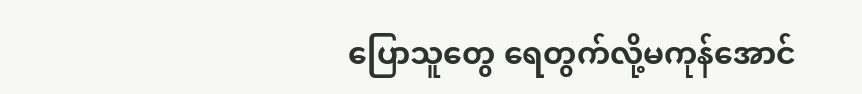ပြောသူတွေ ရေတွက်လို့မကုန်အောင်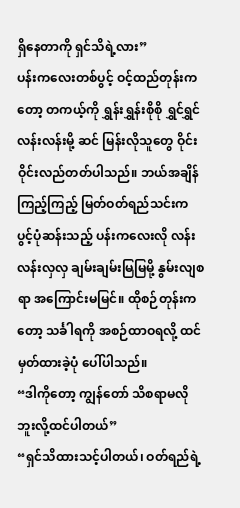ရှိနေတာကို ရှင်သိရဲ့လား”
ပန်းကလေးတစ်ပွင့် ဝင့်ထည်တုန်းကတော့ တကယ့်ကို ရွှန်းရွှန်းစိုစို ရွှင်ရွှင်လန်းလန်းမို့ ဆင် မြန်းလိုသူတွေ ဝိုင်းဝိုင်းလည်တတ်ပါသည်။ ဘယ်အချိန်ကြည့်ကြည့် မြတ်ဝတ်ရည်သင်းက ပွင့်ပုံဆန်းသည့် ပန်းကလေးလို လန်းလန်းလှလှ ချမ်းချမ်းမြမြမို့ နွမ်းလျစရာ အကြောင်းမမြင်။ ထိုစဉ်တုန်းကတော့ သင်္ခါရကို အစဉ်ထာဝရလို့ ထင်မှတ်ထားခဲ့ပုံ ပေါ်ပါသည်။
“ဒါကိုတော့ ကျွန်တော် သိစရာမလိုဘူးလို့ထင်ပါတယ်”
“ရှင်သိထားသင့်ပါတယ်၊ ဝတ်ရည်ရဲ့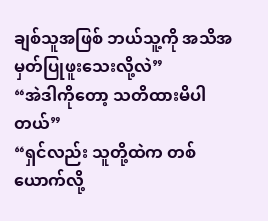ချစ်သူအဖြစ် ဘယ်သူ့ကို အသိအမှတ်ပြုဖူးသေးလို့လဲ”
“အဲဒါကိုတော့ သတိထားမိပါတယ်”
“ရှင်လည်း သူတို့ထဲက တစ်ယောက်လို့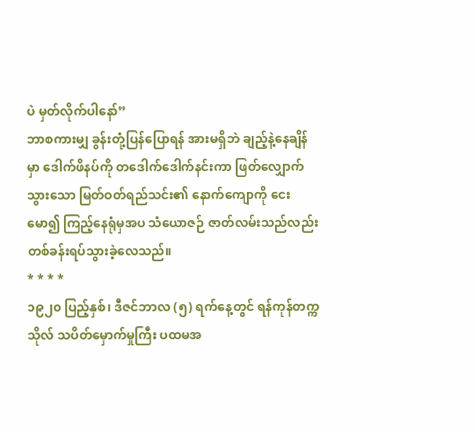ပဲ မှတ်လိုက်ပါနော်”
ဘာစကားမျှ ခွန်းတုံ့ပြန်ပြောရန် အားမရှိဘဲ ချည့်နဲ့နေချိန်မှာ ဒေါက်ဖိနပ်ကို တဒေါက်ဒေါက်နင်းကာ ဖြတ်လျှောက် သွားသော မြတ်ဝတ်ရည်သင်း၏ နောက်ကျောကို ငေးမော၍ ကြည့်နေရုံမှအပ သံယောဇဉ် ဇာတ်လမ်းသည်လည်း တစ်ခန်းရပ်သွားခဲ့လေသည်။
* * * *
၁၉၂၀ ပြည့်နှစ်၊ ဒီဇင်ဘာလ (၅) ရက်နေ့တွင် ရန်ကုန်တက္ကသိုလ် သပိတ်မှောက်မှုကြီး ပထမအ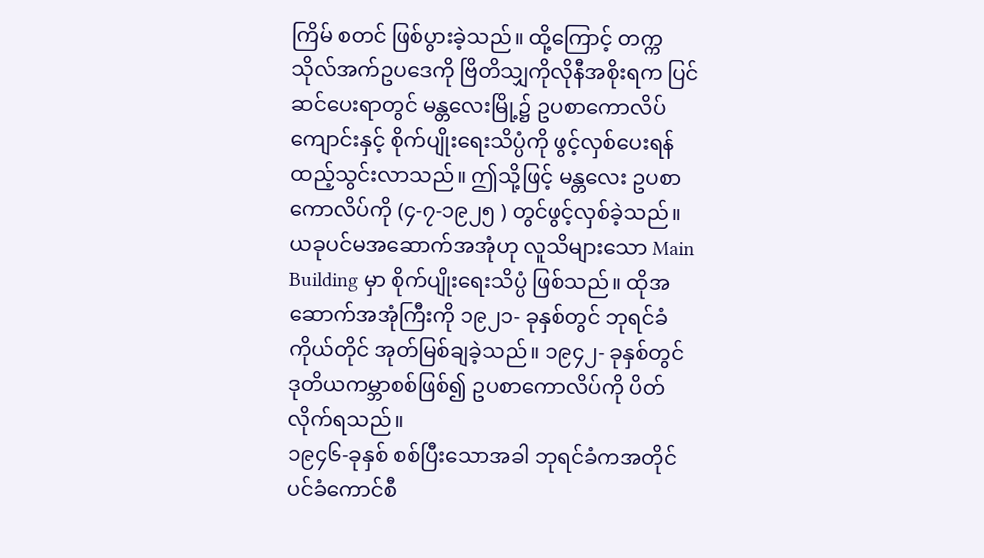ကြိမ် စတင် ဖြစ်ပွားခဲ့သည်။ ထို့ကြောင့် တက္ကသိုလ်အက်ဥပဒေကို ဗြိတိသျှကိုလိုနီအစိုးရက ပြင်ဆင်ပေးရာတွင် မန္တလေးမြို့၌ ဥပစာကောလိပ်ကျောင်းနှင့် စိုက်ပျိုးရေးသိပ္ပံကို ဖွင့်လှစ်ပေးရန် ထည့်သွင်းလာသည်။ ဤသို့ဖြင့် မန္တလေး ဥပစာ ကောလိပ်ကို (၄-၇-၁၉၂၅ ) တွင်ဖွင့်လှစ်ခဲ့သည်။ ယခုပင်မအဆောက်အအုံဟု လူသိများသော Main Building မှာ စိုက်ပျိုးရေးသိပ္ပံ ဖြစ်သည်။ ထိုအဆောက်အအုံကြီးကို ၁၉၂၁- ခုနှစ်တွင် ဘုရင်ခံကိုယ်တိုင် အုတ်မြစ်ချခဲ့သည်။ ၁၉၄၂- ခုနှစ်တွင် ဒုတိယကမ္ဘာစစ်ဖြစ်၍ ဥပစာကောလိပ်ကို ပိတ်လိုက်ရသည်။
၁၉၄၆-ခုနှစ် စစ်ပြီးသောအခါ ဘုရင်ခံကအတိုင်ပင်ခံကောင်စီ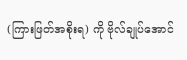(ကြားဖြတ်အစိုးရ) ကို ဗိုလ်ချုပ်အောင်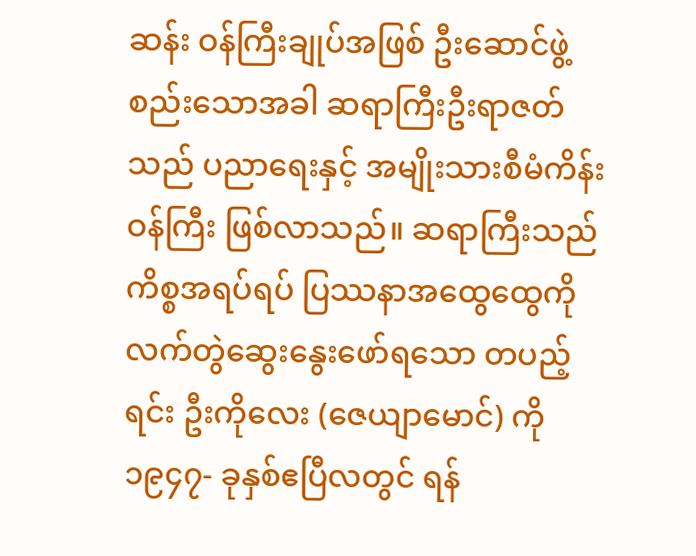ဆန်း ဝန်ကြီးချုပ်အဖြစ် ဦးဆောင်ဖွဲ့စည်းသောအခါ ဆရာကြီးဦးရာဇတ်သည် ပညာရေးနှင့် အမျိုးသားစီမံကိန်းဝန်ကြီး ဖြစ်လာသည်။ ဆရာကြီးသည် ကိစ္စအရပ်ရပ် ပြဿနာအထွေထွေကို လက်တွဲဆွေးနွေးဖော်ရသော တပည့်ရင်း ဦးကိုလေး (ဇေယျာမောင်) ကို ၁၉၄၇- ခုနှစ်ဧပြီလတွင် ရန်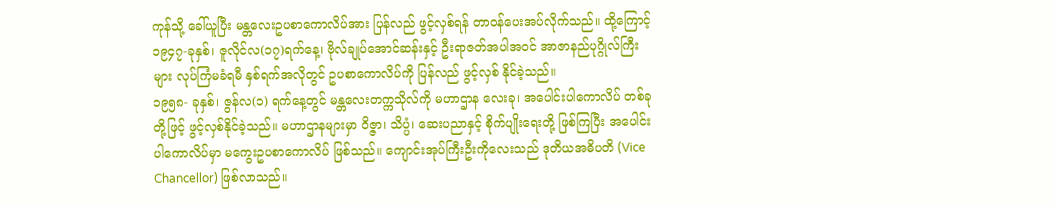ကုန်သို့ ခေါ်ယူပြီး မန္တလေးဥပစာကောလိပ်အား ပြန်လည် ဖွင့်လှစ်ရန် တာဝန်ပေးအပ်လိုက်သည်။ ထို့ကြောင့် ၁၉၄၇-ခုနှစ်၊ ဇူလိုင်လ(၁၇)ရက်နေ့၊ ဗိုလ်ချုပ်အောင်ဆန်းနှင့် ဦးရာဇတ်အပါအဝင် အာဇာနည်ပုဂ္ဂိုလ်ကြီးများ လုပ်ကြံမခံရမီ နှစ်ရက်အလိုတွင် ဥပစာကောလိပ်ကို ပြန်လည် ဖွင့်လှစ် နိုင်ခဲ့သည်။
၁၉၅၈- ခုနှစ်၊ ဇွန်လ(၁) ရက်နေ့တွင် မန္တလေးတက္ကသိုလ်ကို မဟာဌာန လေးခု၊ အပေါင်းပါကောလိပ် တစ်ခုတို့ဖြင့် ဖွင့်လှစ်နိုင်ခဲ့သည်။ မဟာဌာနများမှာ ဝိဇ္ဇာ၊ သိပ္ပံ၊ ဆေးပညာနှင့် စိုက်ပျိုးရေးတို့ ဖြစ်ကြပြီး အပေါင်းပါကောလိပ်မှာ မကွေးဥပစာကောလိပ် ဖြစ်သည်။ ကျောင်းအုပ်ကြီးဦးကိုလေးသည် ဒုတိယအဓိပတိ (Vice Chancellor) ဖြစ်လာသည်။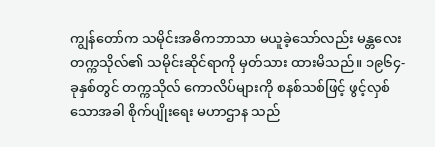ကျွန်တော်က သမိုင်းအဓိကဘာသာ မယူခဲ့သော်လည်း မန္တလေးတက္ကသိုလ်၏ သမိုင်းဆိုင်ရာကို မှတ်သား ထားမိသည်။ ၁၉၆၄-ခုနှစ်တွင် တက္ကသိုလ် ကောလိပ်များကို စနစ်သစ်ဖြင့် ဖွင့်လှစ်သောအခါ စိုက်ပျိုးရေး မဟာဌာန သည်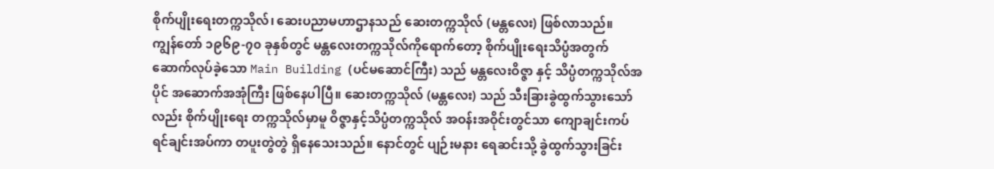စိုက်ပျိုးရေးတက္ကသိုလ်၊ ဆေးပညာမဟာဌာနသည် ဆေးတက္ကသိုလ် (မန္တလေး) ဖြစ်လာသည်။
ကျွန်တော် ၁၉၆၉-၇၀ ခုနှစ်တွင် မန္တလေးတက္ကသိုလ်ကိုရောက်တော့ စိုက်ပျိုးရေးသိပ္ပံအတွက် ဆောက်လုပ်ခဲ့သော Main Building (ပင်မဆောင်ကြီး) သည် မန္တလေးဝိဇ္ဇာ နှင့် သိပ္ပံတက္ကသိုလ်အပိုင် အဆောက်အအုံကြီး ဖြစ်နေပါပြီ။ ဆေးတက္ကသိုလ် (မန္တလေး) သည် သီးခြားခွဲထွက်သွားသော်လည်း စိုက်ပျိုးရေး တက္ကသိုလ်မှာမူ ဝိဇ္ဇာနှင့်သိပ္ပံတက္ကသိုလ် အဝန်းအဝိုင်းတွင်သာ ကျောချင်းကပ် ရင်ချင်းအပ်ကာ တပူးတွဲတွဲ ရှိနေသေးသည်။ နောင်တွင် ပျဉ်းမနား ရေဆင်းသို့ ခွဲထွက်သွားခြင်း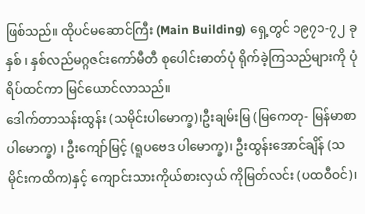ဖြစ်သည်။ ထိုပင်မဆောင်ကြီး (Main Building) ရှေ့တွင် ၁၉၇၁-၇၂ ခုနှစ် ၊ နှစ်လည်မဂ္ဂဇင်းကော်မီတီ စုပေါင်းဓာတ်ပုံ ရိုက်ခဲ့ကြသည်များကို ပုံရိပ်ထင်ကာ မြင်ယောင်လာသည်။
ဒေါက်တာသန်းထွန်း (သမိုင်းပါမောက္ခ)၊ဦးချမ်းမြ (မြကေတု- မြန်မာစာပါမောက္ခ) ၊ ဦးကျော်မြင့် (ရူပဗေဒ ပါမောက္ခ)၊ ဦးထွန်းအောင်ချိန် (သမိုင်းကထိက)နှင့် ကျောင်းသားကိုယ်စားလှယ် ကိုမြတ်လင်း (ပထဝီဝင်)၊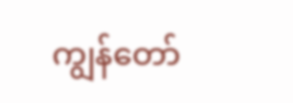ကျွန်တော်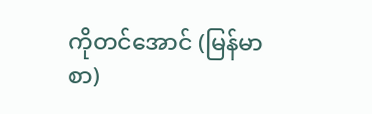ကိုတင်အောင် (မြန်မာစာ)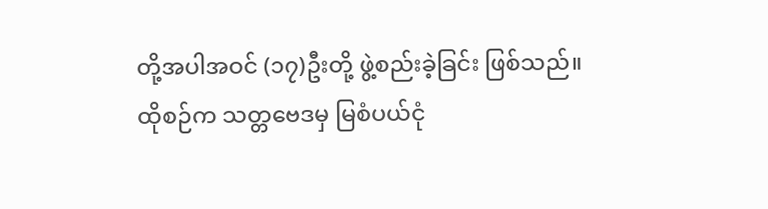တို့အပါအဝင် (၁၇)ဦးတို့ ဖွဲ့စည်းခဲ့ခြင်း ဖြစ်သည်။
ထိုစဉ်က သတ္တဗေဒမှ မြစံပယ်ငုံ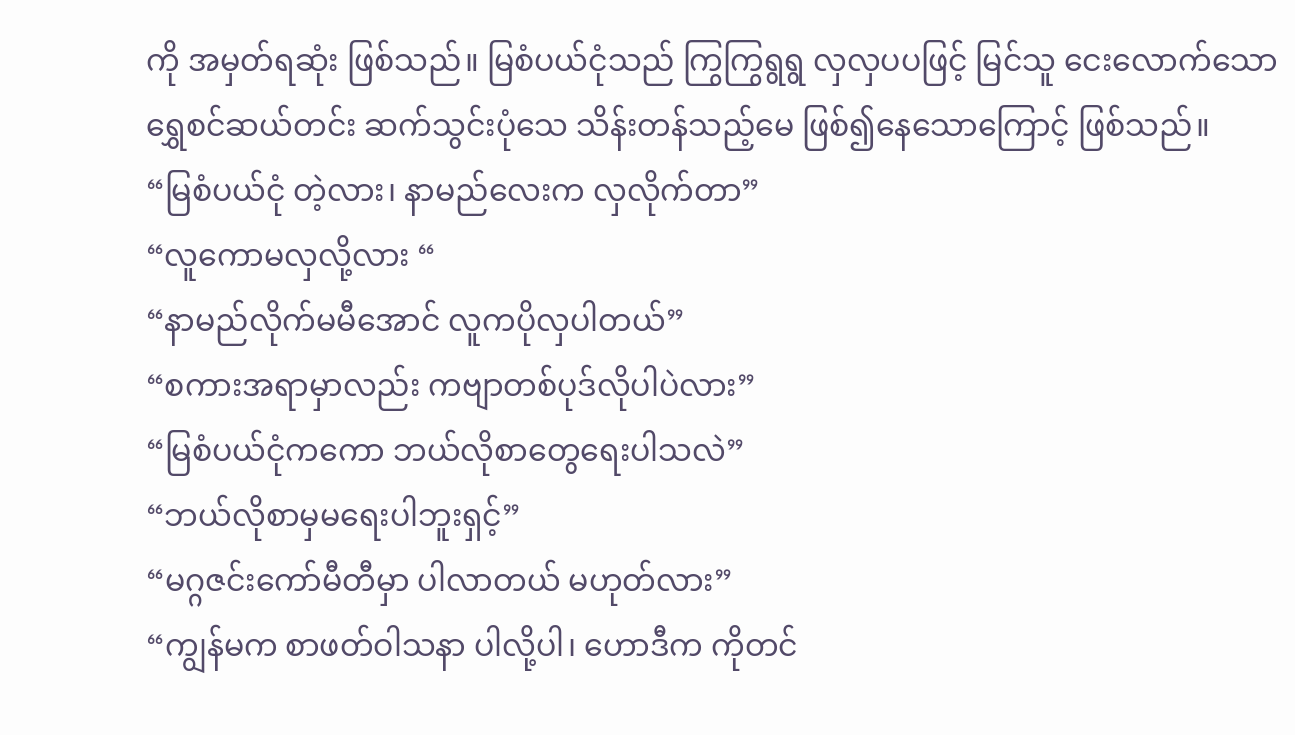ကို အမှတ်ရဆုံး ဖြစ်သည်။ မြစံပယ်ငုံသည် ကြွကြွရွရွ လှလှပပဖြင့် မြင်သူ ငေးလောက်သော ရွှေစင်ဆယ်တင်း ဆက်သွင်းပုံသေ သိန်းတန်သည့်မေ ဖြစ်၍နေသောကြောင့် ဖြစ်သည်။
“မြစံပယ်ငုံ တဲ့လား၊ နာမည်လေးက လှလိုက်တာ”
“လူကောမလှလို့လား “
“နာမည်လိုက်မမီအောင် လူကပိုလှပါတယ်”
“စကားအရာမှာလည်း ကဗျာတစ်ပုဒ်လိုပါပဲလား”
“မြစံပယ်ငုံကကော ဘယ်လိုစာတွေရေးပါသလဲ”
“ဘယ်လိုစာမှမရေးပါဘူးရှင့်”
“မဂ္ဂဇင်းကော်မီတီမှာ ပါလာတယ် မဟုတ်လား”
“ကျွန်မက စာဖတ်ဝါသနာ ပါလို့ပါ၊ ဟောဒီက ကိုတင်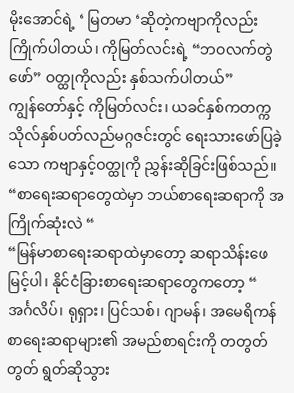မိုးအောင်ရဲ့ ‘ မြတမာ ‘ဆိုတဲ့ကဗျာကိုလည်း ကြိုက်ပါတယ်၊ ကိုမြတ်လင်းရဲ့ “ဘဝလက်တွဲဖော်” ဝတ္ထုကိုလည်း နှစ်သက်ပါတယ်”
ကျွန်တော်နှင့် ကိုမြတ်လင်း၊ ယခင်နှစ်ကတက္ကသိုလ်နှစ်ပတ်လည်မဂ္ဂဇင်းတွင် ရေးသားဖော်ပြခဲ့သော ကဗျာနှင့်ဝတ္ထုကို ညွှန်းဆိုခြင်းဖြစ်သည်။
“စာရေးဆရာတွေထဲမှာ ဘယ်စာရေးဆရာကို အကြိုက်ဆုံးလဲ “
“မြန်မာစာရေးဆရာထဲမှာတော့ ဆရာသိန်းဖေမြင့်ပါ၊ နိုင်ငံခြားစာရေးဆရာတွေကတော့ “
အင်္ဂလိပ်၊ ရုရှား၊ ပြင်သစ်၊ ဂျာမန်၊ အမေရိကန် စာရေးဆရာများ၏ အမည်စာရင်းကို တတွတ်တွတ် ရွတ်ဆိုသွား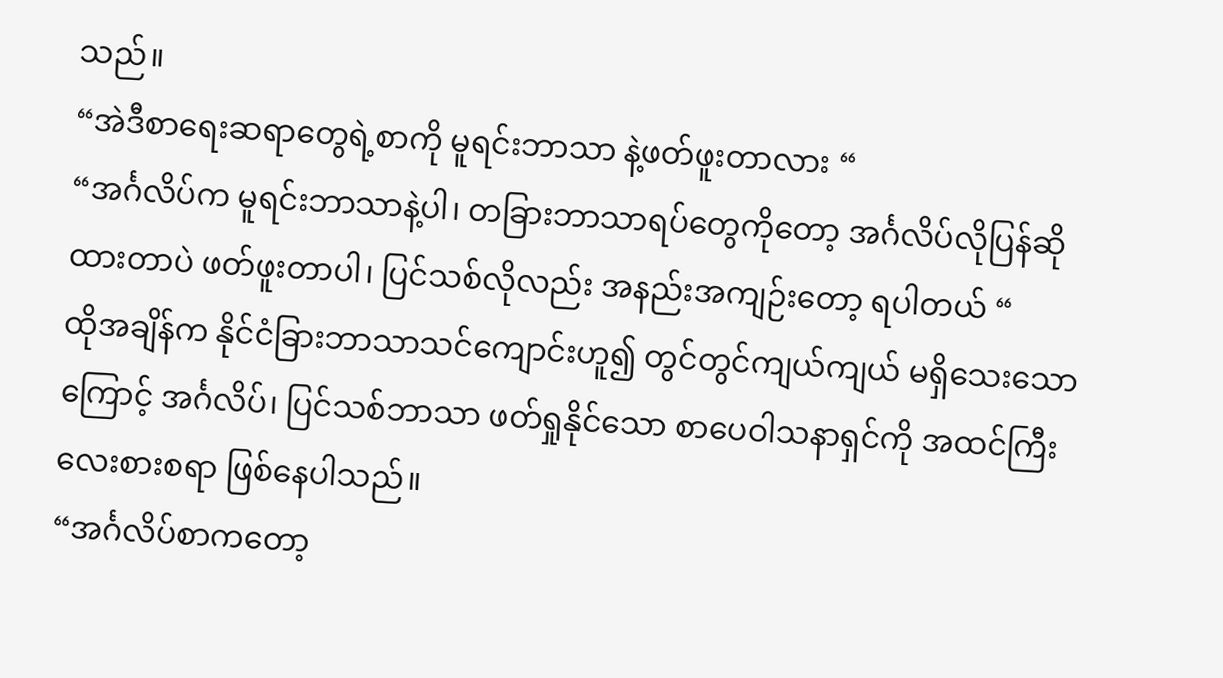သည်။
“အဲဒီစာရေးဆရာတွေရဲ့စာကို မူရင်းဘာသာ နဲ့ဖတ်ဖူးတာလား “
“အင်္ဂလိပ်က မူရင်းဘာသာနဲ့ပါ၊ တခြားဘာသာရပ်တွေကိုတော့ အင်္ဂလိပ်လိုပြန်ဆိုထားတာပဲ ဖတ်ဖူးတာပါ၊ ပြင်သစ်လိုလည်း အနည်းအကျဉ်းတော့ ရပါတယ် “
ထိုအချိန်က နိုင်ငံခြားဘာသာသင်ကျောင်းဟူ၍ တွင်တွင်ကျယ်ကျယ် မရှိသေးသောကြောင့် အင်္ဂလိပ်၊ ပြင်သစ်ဘာသာ ဖတ်ရှုနိုင်သော စာပေဝါသနာရှင်ကို အထင်ကြီးလေးစားစရာ ဖြစ်နေပါသည်။
“အင်္ဂလိပ်စာကတော့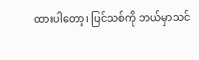ထားပါတော့၊ ပြင်သစ်ကို ဘယ်မှာသင်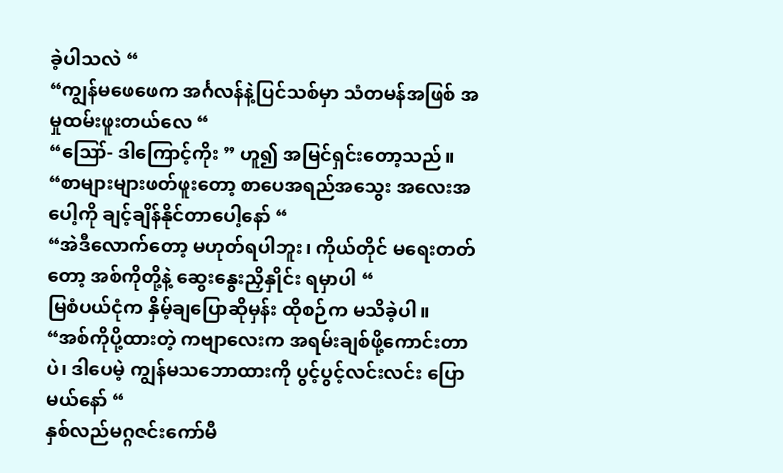ခဲ့ပါသလဲ “
“ကျွန်မဖေဖေက အင်္ဂလန်နဲ့ပြင်သစ်မှာ သံတမန်အဖြစ် အမှုထမ်းဖူးတယ်လေ “
“ဪ- ဒါကြောင့်ကိုး ” ဟူ၍ အမြင်ရှင်းတော့သည်။
“စာများများဖတ်ဖူးတော့ စာပေအရည်အသွေး အလေးအပေါ့ကို ချင့်ချိန်နိုင်တာပေါ့နော် “
“အဲဒီလောက်တော့ မဟုတ်ရပါဘူး၊ ကိုယ်တိုင် မရေးတတ်တော့ အစ်ကိုတို့နဲ့ ဆွေးနွေးညှိနှိုင်း ရမှာပါ “
မြစံပယ်ငုံက နှိမ့်ချပြောဆိုမှန်း ထိုစဉ်က မသိခဲ့ပါ။
“အစ်ကိုပို့ထားတဲ့ ကဗျာလေးက အရမ်းချစ်ဖို့ကောင်းတာပဲ၊ ဒါပေမဲ့ ကျွန်မသဘောထားကို ပွင့်ပွင့်လင်းလင်း ပြောမယ်နော် “
နှစ်လည်မဂ္ဂဇင်းကော်မီ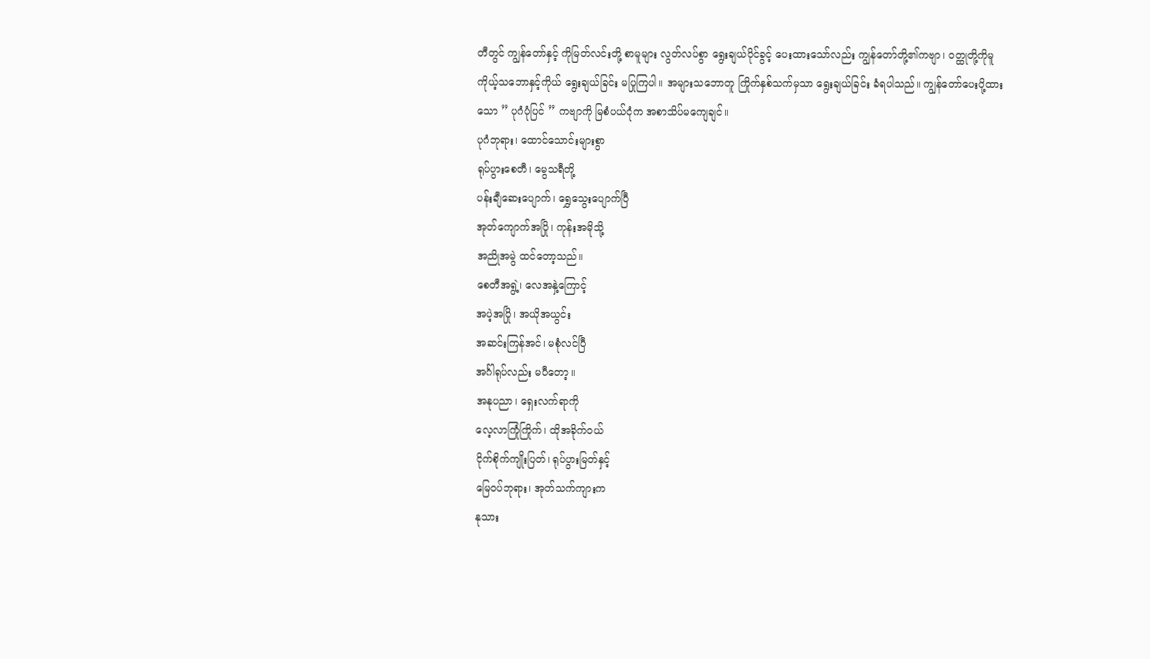တီတွင် ကျွန်တော်နှင့် ကိုမြတ်လင်းတို့ စာမူများ လွတ်လပ်စွာ ရွေးချယ်ပိုင်ခွင့် ပေးထားသော်လည်း ကျွန်တော်တို့၏ကဗျာ၊ ဝတ္ထုတို့ကိုမူ ကိုယ့်သဘောနှင့်ကိုယ် ရွေးချယ်ခြင်း မပြုကြပါ။ အများသဘောတူ ကြိုက်နှစ်သက်မှသာ ရွေးချယ်ခြင်း ခံရပါသည်။ ကျွန်တော်ပေးပို့ထားသော ” ပုဂံပုံပြင် ” ကဗျာကို မြစံပယ်ငုံက အစာသိပ်မကျေချင်။
ပုဂံဘုရား၊ ထောင်သောင်းများစွာ
ရုပ်ပွားစေတီ၊ မွေသရီတို့
ပန်းချီဆေးပျောက်၊ ရွှေသွေးပျောက်ပြီ
အုတ်ကျောက်အပြို၊ ကုန်းအမိုသို့
အညိုအမွဲ ထင်တော့သည်။
စေတီအရွဲ့၊ လေအနှဲ့ကြောင့်
အပဲ့အပြို၊ အယိုအယွင်း
အဆင်းကြန်အင်၊ မစုံလင်ပြီ
အင်္ဂါရုပ်လည်း မပီတော့။
အနုပညာ၊ ရှေးလက်ရာကို
လေ့လာကြုံကြိုက်၊ ထိုအခိုက်ဝယ်
ငိုက်စိုက်ကျိုးပြတ်၊ ရုပ်ပွားမြတ်နှင့်
မြေဝပ်ဘုရား၊ အုတ်သက်ကျားက
နုသား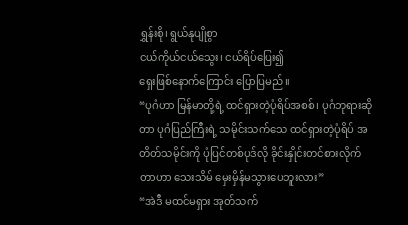ရွှန်းစို၊ ရွယ်နုပျိုစွာ
ငယ်ကိုယ်ငယ်သွေး၊ ငယ်ရိပ်ပြေး၍
ရှေးဖြစ်နောက်ကြောင်း ပြောပြမည်။
“ပုဂံဟာ မြန်မာတို့ရဲ့ ထင်ရှားတဲ့ပုံရိပ်အစစ်၊ ပုဂံဘုရားဆိုတာ ပုဂံပြည်ကြီးရဲ့ သမိုင်းသက်သေ ထင်ရှားတဲ့ပုံရိပ် အတိတ်သမိုင်းကို ပုံပြင်တစ်ပုဒ်လို ခိုင်းနှိုင်းတင်စားလိုက်တာဟာ သေးသိမ် မှေးမှိန်မသွားပေဘူးလား”
“အဲဒီ မထင်မရှား အုတ်သက်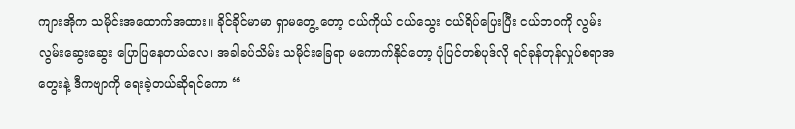ကျားအိုက သမိုင်းအထောက်အထား။ ခိုင်ခိုင်မာမာ ရှာမတွေ့ တော့ ငယ်ကိုယ် ငယ်သွေး ငယ်ရိပ်ပြေးပြီး ငယ်ဘဝကို လွမ်းလွမ်းဆွေးဆွေး ပြောပြနေတယ်လေ၊ အခါခပ်သိမ်း သမိုင်းခြေရာ မကောက်နိုင်တော့ ပုံပြင်တစ်ပုဒ်လို ရင်ခုန်တုန်လှုပ်စရာအတွေးနဲ့ ဒီကဗျာကို ရေးခဲ့တယ်ဆိုရင်ကော “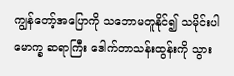ကျွန်တော့်အပြောကို သဘောမတူနိုင်၍ သမိုင်းပါမောက္ခ ဆရာကြီး ဒေါက်တာသန်းထွန်းကို သွား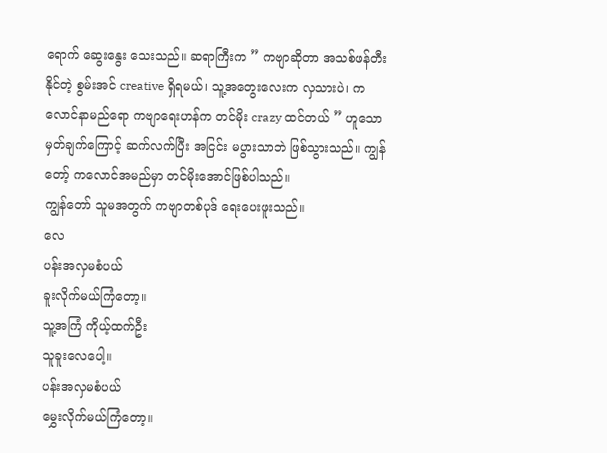ရောက် ဆွေးနွေး သေးသည်။ ဆရာကြီးက ” ကဗျာဆိုတာ အသစ်ဖန်တီးနိုင်တဲ့ စွမ်းအင် creative ရှိရမယ်၊ သူ့အတွေးလေးက လှသားပဲ၊ ကလောင်နာမည်ရော ကဗျာရေးဟန်က တင်မိုး crazy ထင်တယ် ” ဟူသောမှတ်ချက်ကြောင့် ဆက်လက်ပြီး အငြင်း မပွားသာဘဲ ဖြစ်သွားသည်။ ကျွန်တော့် ကလောင်အမည်မှာ တင်မိုးအောင်ဖြစ်ပါသည်။
ကျွန်တော် သူမအတွက် ကဗျာတစ်ပုဒ် ရေးပေးဖူးသည်။
လေ
ပန်းအလှမစံပယ်
ခူးလိုက်မယ်ကြံတော့။
သူ့အကြံ ကိုယ့်ထက်ဦး
သူခူးလေပေါ့။
ပန်းအလှမစံပယ်
မွှေးလိုက်မယ်ကြံတော့။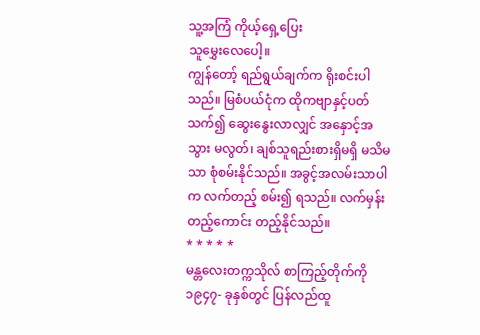သူ့အကြံ ကိုယ့်ရှေ့ပြေး
သူမွှေးလေပေါ့။
ကျွန်တော့် ရည်ရွယ်ချက်က ရိုးစင်းပါသည်။ မြစံပယ်ငုံက ထိုကဗျာနှင့်ပတ်သက်၍ ဆွေးနွေးလာလျှင် အနှောင့်အသွား မလွတ်၊ ချစ်သူရည်းစားရှိမရှိ မသိမသာ စုံစမ်းနိုင်သည်။ အခွင့်အလမ်းသာပါက လက်တည့် စမ်း၍ ရသည်။ လက်မှန်းတည့်ကောင်း တည့်နိုင်သည်။
* * * * *
မန္တလေးတက္ကသိုလ် စာကြည့်တိုက်ကို ၁၉၄၇- ခုနှစ်တွင် ပြန်လည်ထူ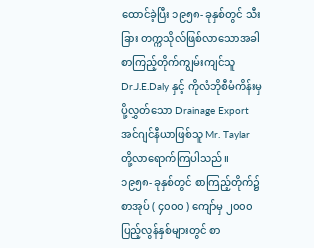ထောင်ခဲ့ပြီး ၁၉၅၈- ခုနှစ်တွင် သီးခြား တက္ကသိုလ်ဖြစ်လာသောအခါ စာကြည့်တိုက်ကျွမ်းကျင်သူ Dr.J.E.Daly နှင့် ကိုလံဘိုစီမံကိန်းမှ ပို့လွှတ်သော Drainage Export အင်ဂျင်နီယာဖြစ်သူ Mr. Taylar တို့လာရောက်ကြပါသည်။
၁၉၅၈- ခုနှစ်တွင် စာကြည့်တိုက်၌ စာအုပ် ( ၄၀၀၀ ) ကျော်မှ ၂၀၀၀ ပြည့်လွန်နှစ်များတွင် စာ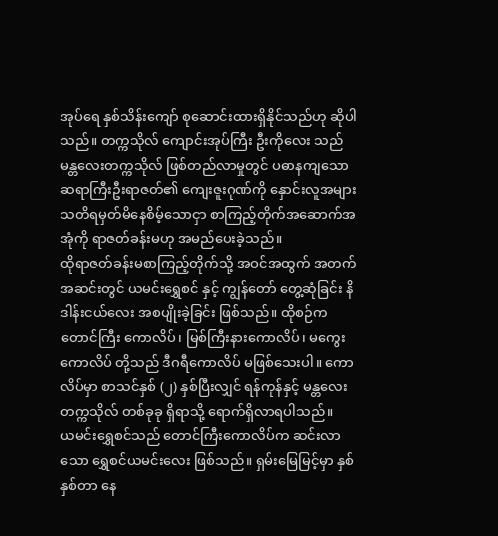အုပ်ရေ နှစ်သိန်းကျော် စုဆောင်းထားရှိနိုင်သည်ဟု ဆိုပါသည်။ တက္ကသိုလ် ကျောင်းအုပ်ကြီး ဦးကိုလေး သည် မန္တလေးတက္ကသိုလ် ဖြစ်တည်လာမှုတွင် ပဓာနကျသော ဆရာကြီးဦးရာဇတ်၏ ကျေးဇူးဂုဏ်ကို နှောင်းလူအများ သတိရမှတ်မိနေစိမ့်သောငှာ စာကြည့်တိုက်အဆောက်အအုံကို ရာဇတ်ခန်းမဟု အမည်ပေးခဲ့သည်။
ထိုရာဇတ်ခန်းမစာကြည့်တိုက်သို့ အဝင်အထွက် အတက်အဆင်းတွင် ယမင်းရွှေစင် နှင့် ကျွန်တော် တွေ့ဆုံခြင်း နိဒါန်းငယ်လေး အစပျိုးခဲ့ခြင်း ဖြစ်သည်။ ထိုစဉ်က တောင်ကြီး ကောလိပ်၊ မြစ်ကြီးနားကောလိပ်၊ မကွေးကောလိပ် တို့သည် ဒီဂရီကောလိပ် မဖြစ်သေးပါ။ ကောလိပ်မှာ စာသင်နှစ် (၂) နှစ်ပြီးလျှင် ရန်ကုန်နှင့် မန္တလေးတက္ကသိုလ် တစ်ခုခု ရှိရာသို့ ရောက်ရှိလာရပါသည်။
ယမင်းရွှေစင်သည် တောင်ကြီးကောလိပ်က ဆင်းလာသော ရွှေစင်ယမင်းလေး ဖြစ်သည်။ ရှမ်းမြေမြင့်မှာ နှစ်နှစ်တာ နေ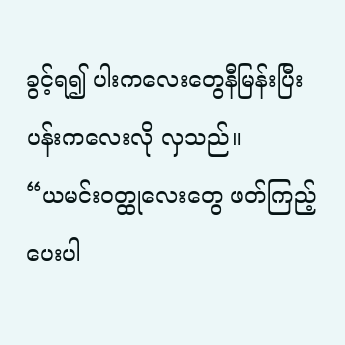ခွင့်ရ၍ ပါးကလေးတွေနီမြန်းပြီး ပန်းကလေးလို လှသည်။
“ယမင်းဝတ္ထုလေးတွေ ဖတ်ကြည့်ပေးပါ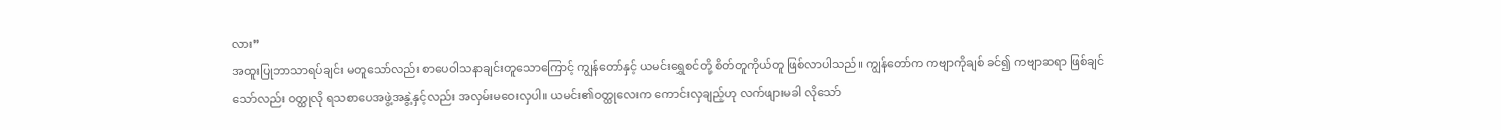လား”
အထူးပြုဘာသာရပ်ချင်း မတူသော်လည်း စာပေဝါသနာချင်းတူသောကြောင့် ကျွန်တော်နှင့် ယမင်းရွှေစင်တို့ စိတ်တူကိုယ်တူ ဖြစ်လာပါသည်။ ကျွန်တော်က ကဗျာကိုချစ် ခင်၍ ကဗျာဆရာ ဖြစ်ချင်သော်လည်း ဝတ္ထုလို ရသစာပေအဖွဲ့အနွဲ့နှင့်လည်း အလှမ်းမဝေးလှပါ။ ယမင်း၏ဝတ္ထုလေးက ကောင်းလှချည့်ဟု လက်ဖျားမခါ လိုသော်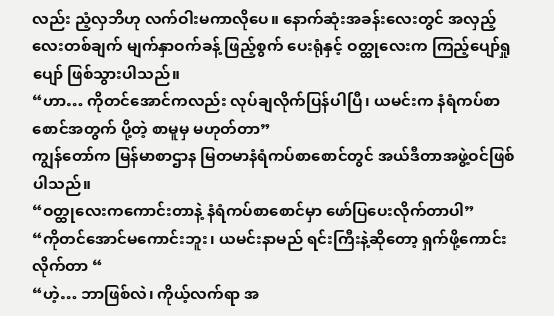လည်း ညံ့လှဘိဟု လက်ဝါးမကာလိုပေ။ နောက်ဆုံးအခန်းလေးတွင် အလှည့်လေးတစ်ချက် မျက်နှာဝက်ခန့် ဖြည့်စွက် ပေးရုံနှင့် ဝတ္ထုလေးက ကြည့်ပျော်ရှုပျော် ဖြစ်သွားပါသည်။
“ဟာ… ကိုတင်အောင်ကလည်း လုပ်ချလိုက်ပြန်ပါပြီ၊ ယမင်းက နံရံကပ်စာစောင်အတွက် ပို့တဲ့ စာမူမှ မဟုတ်တာ”
ကျွန်တော်က မြန်မာစာဌာန မြတမာနံရံကပ်စာစောင်တွင် အယ်ဒီတာအဖွဲ့ဝင်ဖြစ်ပါသည်။
“ဝတ္ထုလေးကကောင်းတာနဲ့ နံရံကပ်စာစောင်မှာ ဖော်ပြပေးလိုက်တာပါ”
“ကိုတင်အောင်မကောင်းဘူး၊ ယမင်းနာမည် ရင်းကြီးနဲ့ဆိုတော့ ရှက်ဖို့ကောင်းလိုက်တာ “
“ဟဲ့… ဘာဖြစ်လဲ၊ ကိုယ့်လက်ရာ အ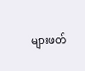များဖတ်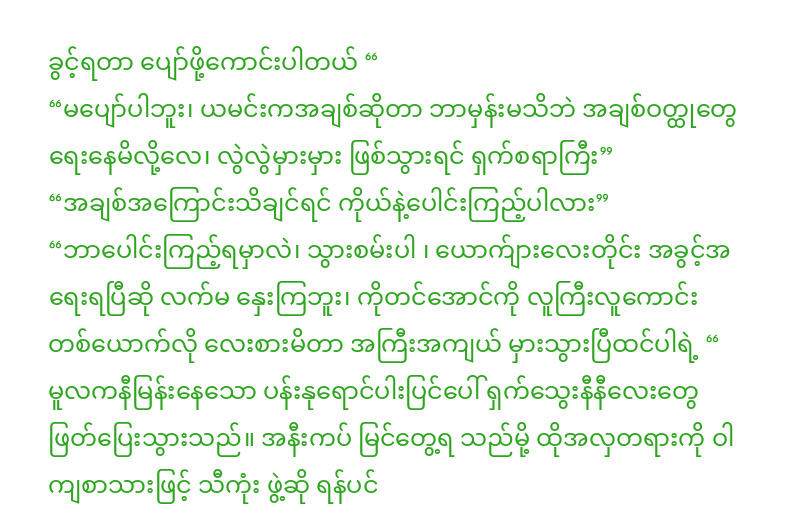ခွင့်ရတာ ပျော်ဖို့ကောင်းပါတယ် “
“မပျော်ပါဘူး၊ ယမင်းကအချစ်ဆိုတာ ဘာမှန်းမသိဘဲ အချစ်ဝတ္ထုတွေ ရေးနေမိလို့လေ၊ လွဲလွဲမှားမှား ဖြစ်သွားရင် ရှက်စရာကြီး”
“အချစ်အကြောင်းသိချင်ရင် ကိုယ်နဲ့ပေါင်းကြည့်ပါလား”
“ဘာပေါင်းကြည့်ရမှာလဲ၊ သွားစမ်းပါ ၊ ယောက်ျားလေးတိုင်း အခွင့်အရေးရပြီဆို လက်မ နှေးကြဘူး၊ ကိုတင်အောင်ကို လူကြီးလူကောင်း တစ်ယောက်လို လေးစားမိတာ အကြီးအကျယ် မှားသွားပြီထင်ပါရဲ့ “
မူလကနီမြန်းနေသော ပန်းနုရောင်ပါးပြင်ပေါ် ရှက်သွေးနီနီလေးတွေ ဖြတ်ပြေးသွားသည်။ အနီးကပ် မြင်တွေ့ရ သည်မို့ ထိုအလှတရားကို ဝါကျစာသားဖြင့် သီကုံး ဖွဲ့ဆို ရန်ပင်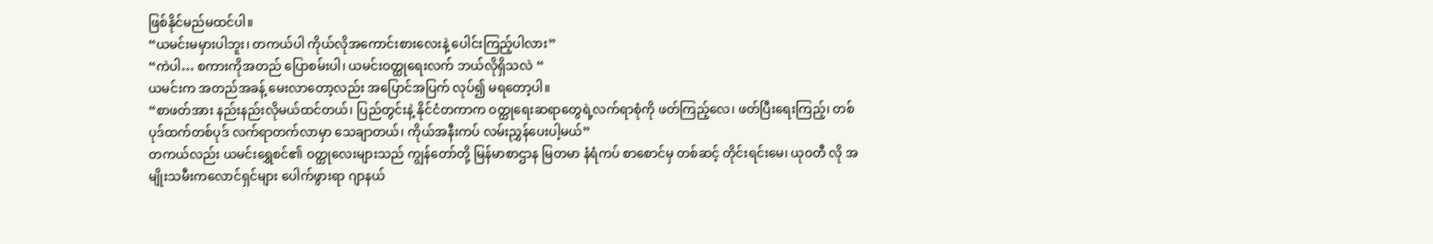ဖြစ်နိုင်မည်မထင်ပါ။
“ယမင်းမမှားပါဘူး၊ တကယ်ပါ ကိုယ်လိုအကောင်းစားလေးနဲ့ ပေါင်းကြည့်ပါလား”
“ကဲပါ… စကားကိုအတည် ပြောစမ်းပါ၊ ယမင်းဝတ္ထုရေးလက် ဘယ်လိုရှိသလဲ “
ယမင်းက အတည်အခန့် မေးလာတော့လည်း အပြောင်အပြက် လုပ်၍ မရတော့ပါ။
“စာဖတ်အား နည်းနည်းလိုမယ်ထင်တယ်၊ ပြည်တွင်းနဲ့ နိုင်ငံတကာက ဝတ္ထုရေးဆရာတွေရဲ့လက်ရာစုံကို ဖတ်ကြည့်လေ၊ ဖတ်ပြီးရေးကြည့်၊ တစ်ပုဒ်ထက်တစ်ပုဒ် လက်ရာတက်လာမှာ သေချာတယ်၊ ကိုယ်အနီးကပ် လမ်းညွှန်ပေးပါ့မယ်”
တကယ်လည်း ယမင်းရွှေစင်၏ ဝတ္ထုလေးများသည် ကျွန်တော်တို့ မြန်မာစာဌာန မြတမာ နံရံကပ် စာစောင်မှ တစ်ဆင့် တိုင်းရင်းမေ၊ ယုဝတီ လို အမျိုးသမီးကလောင်ရှင်များ ပေါက်ဖွားရာ ဂျာနယ်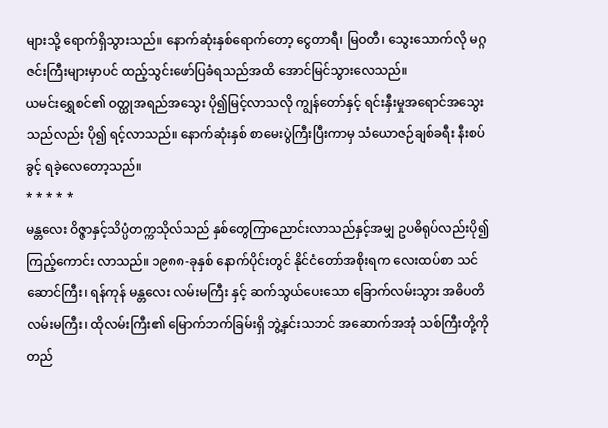များသို့ ရောက်ရှိသွားသည်။ နောက်ဆုံးနှစ်ရောက်တော့ ငွေတာရီ၊ မြဝတီ၊ သွေးသောက်လို မဂ္ဂဇင်းကြီးများမှာပင် ထည့်သွင်းဖော်ပြခံရသည်အထိ အောင်မြင်သွားလေသည်။
ယမင်းရွှေစင်၏ ဝတ္ထုအရည်အသွေး ပို၍မြင့်လာသလို ကျွန်တော်နှင့် ရင်းနှီးမှုအရောင်အသွေးသည်လည်း ပို၍ ရင့်လာသည်။ နောက်ဆုံးနှစ် စာမေးပွဲကြီးပြီးကာမှ သံယောဇဉ်ချစ်ခရီး နီးစပ်ခွင့် ရခဲ့လေတော့သည်။
* * * * *
မန္တလေး ဝိဇ္ဇာနှင့်သိပ္ပံတက္ကသိုလ်သည် နှစ်တွေကြာညောင်းလာသည်နှင့်အမျှ ဥပဓိရုပ်လည်းပို၍ ကြည့်ကောင်း လာသည်။ ၁၉၈၈-ခုနှစ် နောက်ပိုင်းတွင် နိုင်ငံတော်အစိုးရက လေးထပ်စာ သင်ဆောင်ကြီး၊ ရန်ကုန် မန္တလေး လမ်းမကြီး နှင့် ဆက်သွယ်ပေးသော ခြောက်လမ်းသွား အဓိပတိ လမ်းမကြီး၊ ထိုလမ်းကြီး၏ မြောက်ဘက်ခြမ်းရှိ ဘွဲ့နှင်းသဘင် အဆောက်အအုံ သစ်ကြီးတို့ကို တည်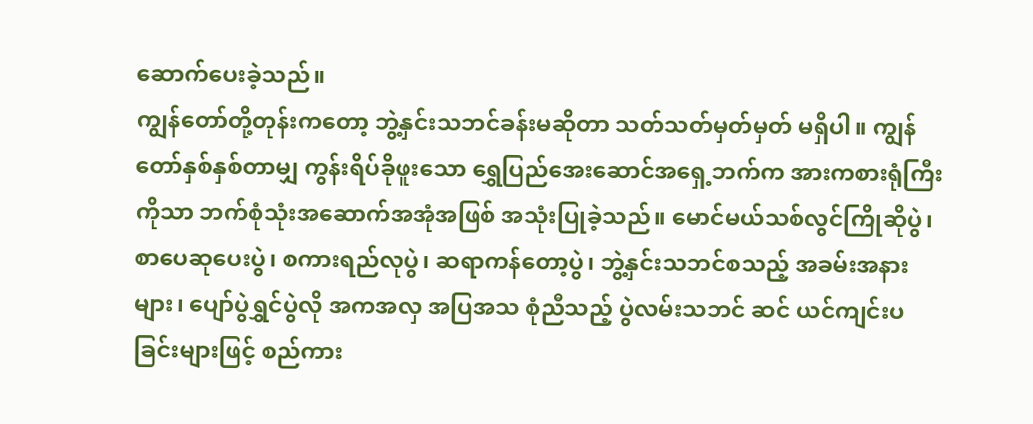ဆောက်ပေးခဲ့သည်။
ကျွန်တော်တို့တုန်းကတော့ ဘွဲ့နှင်းသဘင်ခန်းမဆိုတာ သတ်သတ်မှတ်မှတ် မရှိပါ။ ကျွန်တော်နှစ်နှစ်တာမျှ ကွန်းရိပ်ခိုဖူးသော ရွှေပြည်အေးဆောင်အရှေ့ဘက်က အားကစားရုံကြီးကိုသာ ဘက်စုံသုံးအဆောက်အအုံအဖြစ် အသုံးပြုခဲ့သည်။ မောင်မယ်သစ်လွင်ကြိုဆိုပွဲ၊ စာပေဆုပေးပွဲ၊ စကားရည်လုပွဲ၊ ဆရာကန်တော့ပွဲ၊ ဘွဲ့နှင်းသဘင်စသည့် အခမ်းအနားများ၊ ပျော်ပွဲရွှင်ပွဲလို အကအလှ အပြအသ စုံညီသည့် ပွဲလမ်းသဘင် ဆင် ယင်ကျင်းပခြင်းများဖြင့် စည်ကား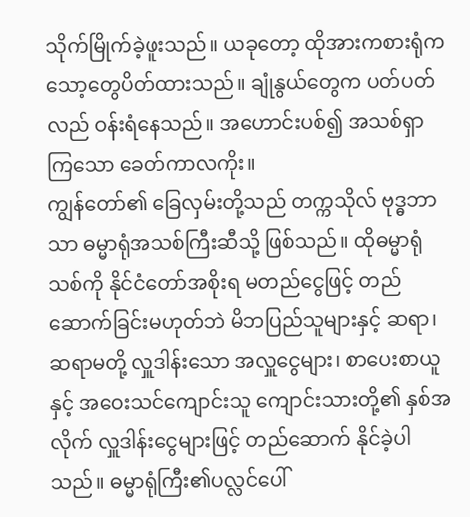သိုက်မြိုက်ခဲ့ဖူးသည်။ ယခုတော့ ထိုအားကစားရုံက သော့တွေပိတ်ထားသည်။ ချုံနွယ်တွေက ပတ်ပတ်လည် ဝန်းရံနေသည်။ အဟောင်းပစ်၍ အသစ်ရှာကြသော ခေတ်ကာလကိုး။
ကျွန်တော်၏ ခြေလှမ်းတို့သည် တက္ကသိုလ် ဗုဒ္ဓဘာသာ ဓမ္မာရုံအသစ်ကြီးဆီသို့ ဖြစ်သည်။ ထိုဓမ္မာရုံသစ်ကို နိုင်ငံတော်အစိုးရ မတည်ငွေဖြင့် တည်ဆောက်ခြင်းမဟုတ်ဘဲ မိဘပြည်သူများနှင့် ဆရာ၊ ဆရာမတို့ လှူဒါန်းသော အလှူငွေများ၊ စာပေးစာယူနှင့် အဝေးသင်ကျောင်းသူ ကျောင်းသားတို့၏ နှစ်အလိုက် လှူဒါန်းငွေများဖြင့် တည်ဆောက် နိုင်ခဲ့ပါသည်။ ဓမ္မာရုံကြီး၏ပလ္လင်ပေါ်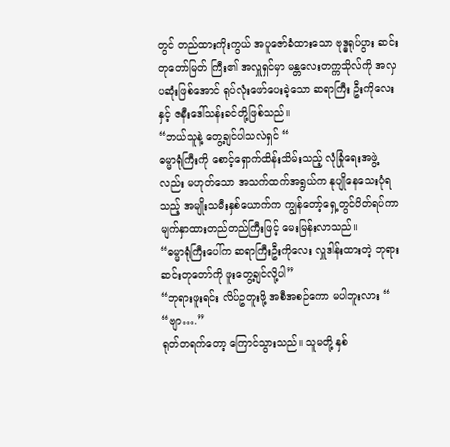တွင် တည်ထားကိုးကွယ် အပူဇော်ခံထားသော ဗုဒ္ဓရုပ်ပွား ဆင်းတုတော်မြတ် ကြီး၏ အလှူရှင်မှာ မန္တလေးတက္ကသိုလ်ကို အလှပဆုံးဖြစ်အောင် ရုပ်လုံးဖော်ပေးခဲ့သော ဆရာကြီး ဦးကိုလေးနှင့် ဇနီးဒေါ်သန်းခင်တို့ဖြစ်သည်။
“ဘယ်သူနဲ့ တွေ့ချင်ပါသလဲရှင် “
ဓမ္မာရုံကြီးကို စောင့်ရှောက်ထိန်းသိမ်းသည့် လုံခြုံရေးအဖွဲ့လည်း မဟုတ်သော အသက်ထက်အရွယ်က နုပျိုနေသေးပုံရသည့် အမျိုးသမီးနှစ်ယောက်က ကျွန်တော့်ရှေ့တွင်ပိတ်ရပ်ကာ မျက်နှာထားတည်တည်ကြီးဖြင့် မေးမြန်းလာသည်။
“ဓမ္မာရုံကြီးပေါ်က ဆရာကြီးဦးကိုလေး လှူဒါန်းထားတဲ့ ဘုရားဆင်းတုတော်ကို ဖူးတွေ့ချင်လို့ပါ”
“ဘုရားဖူးရင်း လိပ်ဥတူးဖို့ အစီအစဉ်ကော မပါဘူးလား “
“ဗျာ….”
ရုတ်တရက်တော့ ကြောင်သွားသည်။ သူမတို့ နှစ်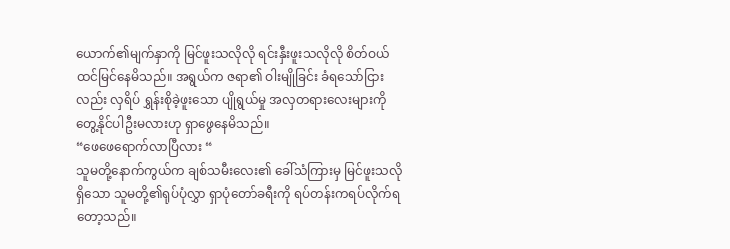ယောက်၏မျက်နှာကို မြင်ဖူးသလိုလို ရင်းနှီးဖူးသလိုလို စိတ်ဝယ်ထင်မြင်နေမိသည်။ အရွယ်က ဇရာ၏ ဝါးမျိုခြင်း ခံရသော်ငြားလည်း လှရိပ် ရွှန်းစိုခဲ့ဖူးသော ပျိုရွယ်မှု အလှတရားလေးများကို တွေ့နိုင်ပါဦးမလားဟု ရှာဖွေနေမိသည်။
“ဖေဖေရောက်လာပြီလား “
သူမတို့နောက်ကွယ်က ချစ်သမီးလေး၏ ခေါ်သံကြားမှ မြင်ဖူးသလိုရှိသော သူမတို့၏ရုပ်ပုံလွှာ ရှာပုံတော်ခရီးကို ရပ်တန်းကရပ်လိုက်ရတော့သည်။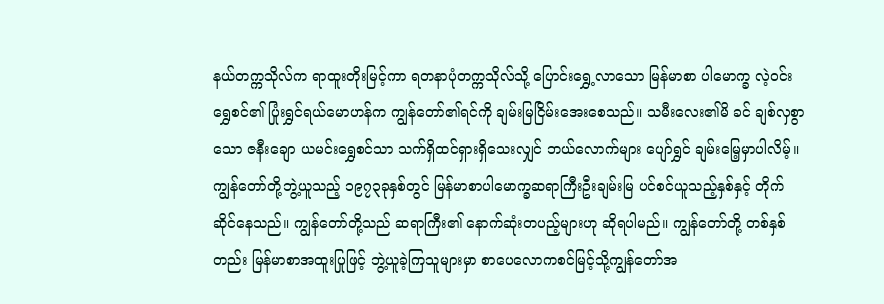နယ်တက္ကသိုလ်က ရာထူးတိုးမြင့်ကာ ရတနာပုံတက္ကသိုလ်သို့ ပြောင်းရွှေ့လာသော မြန်မာစာ ပါမောက္ခ လဲ့ဝင်းရွှေစင်၏ ပြုံးရွှင်ရယ်မောဟန်က ကျွန်တော်၏ရင်ကို ချမ်းမြငြိမ်းအေးစေသည်။ သမီးလေး၏မိ ခင် ချစ်လှစွာသော ဇနီးချော ယမင်းရွှေစင်သာ သက်ရှိထင်ရှားရှိသေးလျှင် ဘယ်လောက်များ ပျော်ရွှင် ချမ်းမြေ့မှာပါလိမ့်။
ကျွန်တော်တို့ဘွဲ့ယူသည့် ၁၉၇၃ခုနှစ်တွင် မြန်မာစာပါမောက္ခဆရာကြီးဦးချမ်းမြ ပင်စင်ယူသည့်နှစ်နှင့် တိုက်ဆိုင်နေသည်။ ကျွန်တော်တို့သည် ဆရာကြီး၏ နောက်ဆုံးတပည့်များဟု ဆိုရပါမည်။ ကျွန်တော်တို့ တစ်နှစ်တည်း မြန်မာစာအထူးပြုဖြင့် ဘွဲ့ယူခဲ့ကြသူများမှာ စာပေလောကစင်မြင့်သို့ကျွန်တော်အ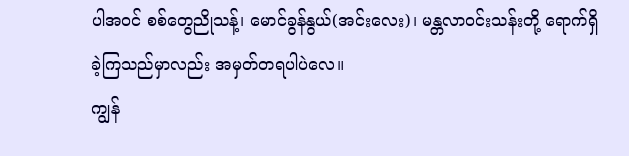ပါအဝင် စစ်တွေညိုသန့်၊ မောင်ခွန်နွယ်(အင်းလေး)၊ မန္တလာဝင်းသန်းတို့ ရောက်ရှိခဲ့ကြသည်မှာလည်း အမှတ်တရပါပဲလေ။
ကျွန်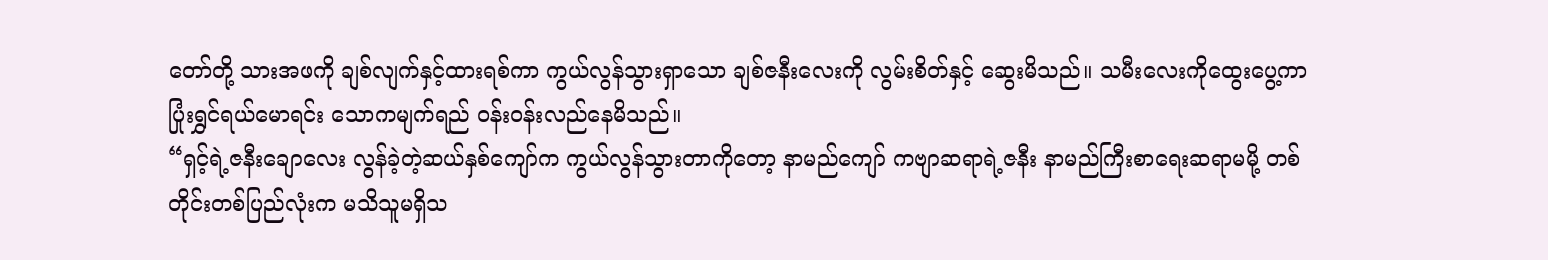တော်တို့ သားအဖကို ချစ်လျက်နှင့်ထားရစ်ကာ ကွယ်လွန်သွားရှာသော ချစ်ဇနီးလေးကို လွမ်းစိတ်နှင့် ဆွေးမိသည်။ သမီးလေးကိုထွေးပွေ့ကာ ပြုံးရွှင်ရယ်မောရင်း သောကမျက်ရည် ဝန်းဝန်းလည်နေမိသည်။
“ရှင့်ရဲ့ဇနီးချောလေး လွန်ခဲ့တဲ့ဆယ်နှစ်ကျော်က ကွယ်လွန်သွားတာကိုတော့ နာမည်ကျော် ကဗျာဆရာရဲ့ဇနီး နာမည်ကြီးစာရေးဆရာမမို့ တစ်တိုင်းတစ်ပြည်လုံးက မသိသူမရှိသ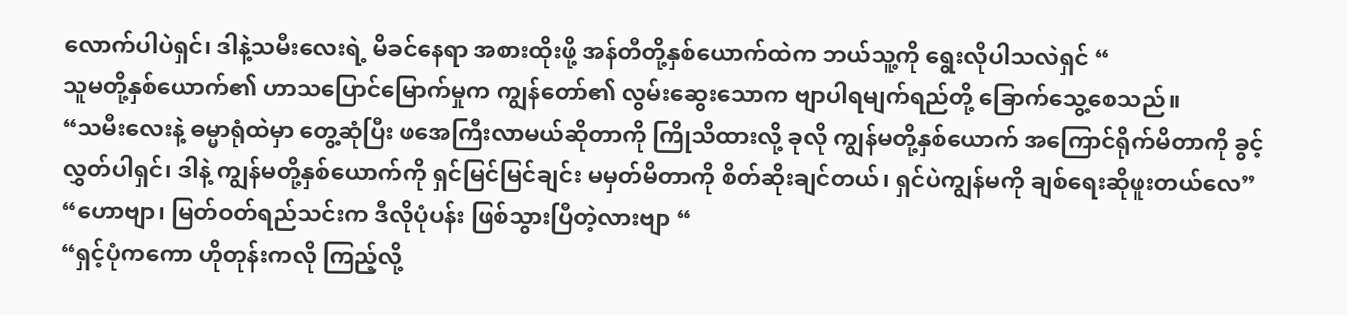လောက်ပါပဲရှင်၊ ဒါနဲ့သမီးလေးရဲ့ မိခင်နေရာ အစားထိုးဖို့ အန်တီတို့နှစ်ယောက်ထဲက ဘယ်သူ့ကို ရွေးလိုပါသလဲရှင် “
သူမတို့နှစ်ယောက်၏ ဟာသပြောင်မြောက်မှုက ကျွန်တော်၏ လွမ်းဆွေးသောက ဗျာပါရမျက်ရည်တို့ ခြောက်သွေ့စေသည်။
“သမီးလေးနဲ့ ဓမ္မာရုံထဲမှာ တွေ့ဆုံပြီး ဖအေကြီးလာမယ်ဆိုတာကို ကြိုသိထားလို့ ခုလို ကျွန်မတို့နှစ်ယောက် အကြောင်ရိုက်မိတာကို ခွင့်လွှတ်ပါရှင်၊ ဒါနဲ့ ကျွန်မတို့နှစ်ယောက်ကို ရှင်မြင်မြင်ချင်း မမှတ်မိတာကို စိတ်ဆိုးချင်တယ်၊ ရှင်ပဲကျွန်မကို ချစ်ရေးဆိုဖူးတယ်လေ”
“ဟောဗျာ၊ မြတ်ဝတ်ရည်သင်းက ဒီလိုပုံပန်း ဖြစ်သွားပြီတဲ့လားဗျာ “
“ရှင့်ပုံကကော ဟိုတုန်းကလို ကြည့်လို့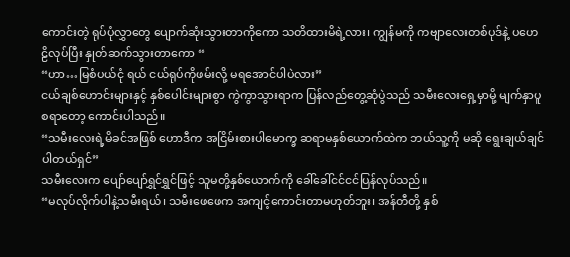ကောင်းတဲ့ ရုပ်ပုံလွှာတွေ ပျောက်ဆုံးသွားတာကိုကော သတိထားမိရဲ့လား၊ ကျွန်မကို ကဗျာလေးတစ်ပုဒ်နဲ့ ပဟေဠိလုပ်ပြီး နှုတ်ဆက်သွားတာကော “
“ဟာ…မြစံပယ်ငုံ ရယ် ငယ်ရုပ်ကိုဖမ်းလို့ မရအောင်ပါပဲလား”
ငယ်ချစ်ဟောင်းများနှင့် နှစ်ပေါင်းများစွာ ကွဲကွာသွားရာက ပြန်လည်တွေ့ဆုံပွဲသည် သမီးလေးရှေ့မှာမို့ မျက်နှာပူစရာတော့ ကောင်းပါသည်။
“သမီးလေးရဲ့မိခင်အဖြစ် ဟောဒီက အငြိမ်းစားပါမောက္ခ ဆရာမနှစ်ယောက်ထဲက ဘယ်သူ့ကို မဆို ရွေးချယ်ချင်ပါတယ်ရှင်”
သမီးလေးက ပျော်ပျော်ရွှင်ရွှင်ဖြင့် သူမတို့နှစ်ယောက်ကို ခေါ်ခေါ်ငင်ငင်ပြန်လုပ်သည်။
“မလုပ်လိုက်ပါနဲ့သမီးရယ်၊ သမီးဖေဖေက အကျင့်ကောင်းတာမဟုတ်ဘူး၊ အန်တီတို့ နှစ်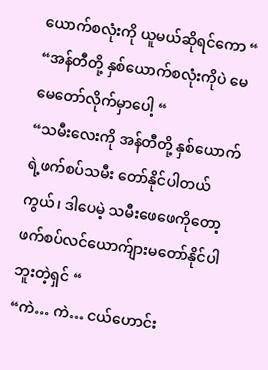ယောက်စလုံးကို ယူမယ်ဆိုရင်ကော “
“အန်တီတို့ နှစ်ယောက်စလုံးကိုပဲ မေမေတော်လိုက်မှာပေါ့ “
“သမီးလေးကို အန်တီတို့ နှစ်ယောက်ရဲ့ဖက်စပ်သမီး တော်နိုင်ပါတယ်ကွယ်၊ ဒါပေမဲ့ သမီးဖေဖေကိုတော့ ဖက်စပ်လင်ယောက်ျားမတော်နိုင်ပါဘူးတဲ့ရှင် “
“ကဲ… ကဲ… ငယ်ဟောင်း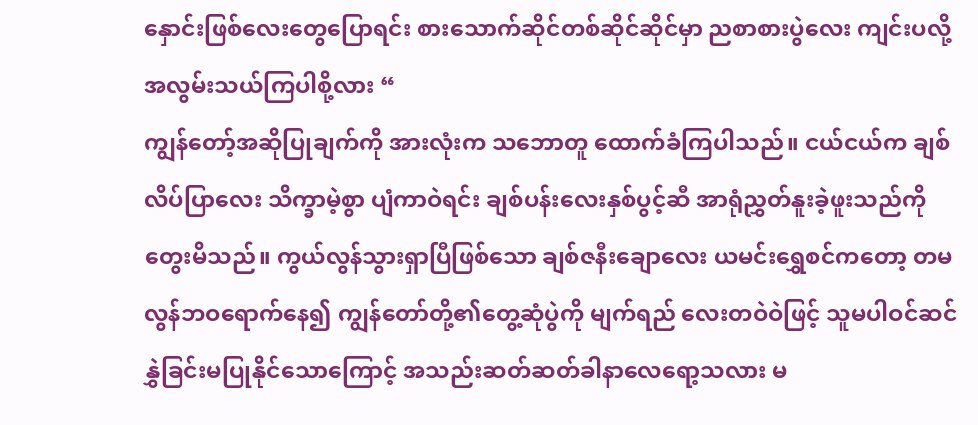နှောင်းဖြစ်လေးတွေပြောရင်း စားသောက်ဆိုင်တစ်ဆိုင်ဆိုင်မှာ ညစာစားပွဲလေး ကျင်းပလို့ အလွမ်းသယ်ကြပါစို့လား “
ကျွန်တော့်အဆိုပြုချက်ကို အားလုံးက သဘောတူ ထောက်ခံကြပါသည်။ ငယ်ငယ်က ချစ်လိပ်ပြာလေး သိက္ခာမဲ့စွာ ပျံကာဝဲရင်း ချစ်ပန်းလေးနှစ်ပွင့်ဆီ အာရုံညွှတ်နူးခဲ့ဖူးသည်ကို တွေးမိသည်။ ကွယ်လွန်သွားရှာပြီဖြစ်သော ချစ်ဇနီးချောလေး ယမင်းရွှေစင်ကတော့ တမလွန်ဘဝရောက်နေ၍ ကျွန်တော်တို့၏တွေ့ဆုံပွဲကို မျက်ရည် လေးတဝဲဝဲဖြင့် သူမပါဝင်ဆင်နွှဲခြင်းမပြုနိုင်သောကြောင့် အသည်းဆတ်ဆတ်ခါနာလေရော့သလား မ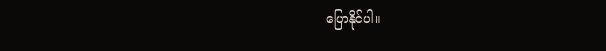ပြောနိုင်ပါ။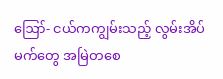ဪ- ငယ်ကကျွမ်းသည့် လွမ်းအိပ်မက်တွေ အမြဲတစေ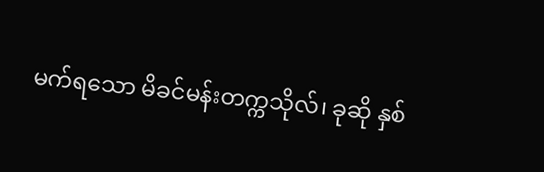မက်ရသော မိခင်မန်းတက္ကသိုလ်၊ ခုဆို နှစ်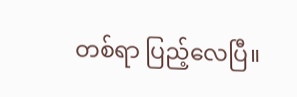တစ်ရာ ပြည့်လေပြီ။